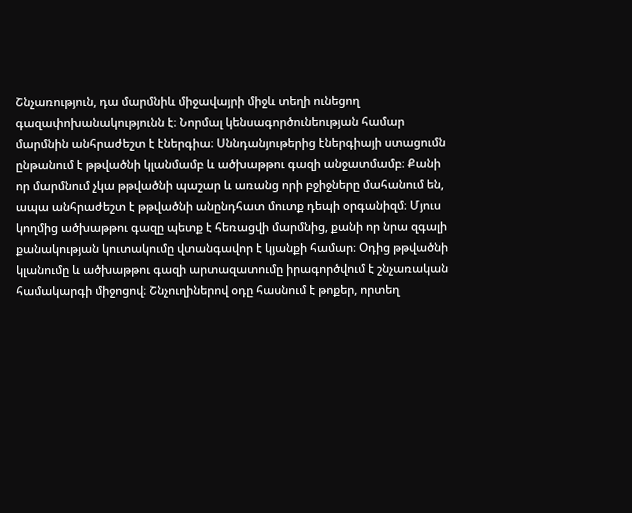Շնչառություն, դա մարմնիև միջավայրի միջև տեղի ունեցող
գազափոխանակությունն է։ Նորմալ կենսագործունեության համար
մարմնին անհրաժեշտ է էներգիա։ Սննդանյութերից էներգիայի ստացումն
ընթանում է թթվածնի կլանմամբ և ածխաթթու գազի անջատմամբ։ Քանի
որ մարմնում չկա թթվածնի պաշար և առանց որի բջիջները մահանում են,
ապա անհրաժեշտ է թթվածնի անընդհատ մուտք դեպի օրգանիզմ։ Մյուս
կողմից ածխաթթու գազը պետք է հեռացվի մարմնից, քանի որ նրա զգալի
քանակության կուտակումը վտանգավոր է կյանքի համար։ Օդից թթվածնի
կլանումը և ածխաթթու գազի արտազատումը իրագործվում է շնչառական
համակարգի միջոցով։ Շնչուղիներով օդը հասնում է թոքեր, որտեղ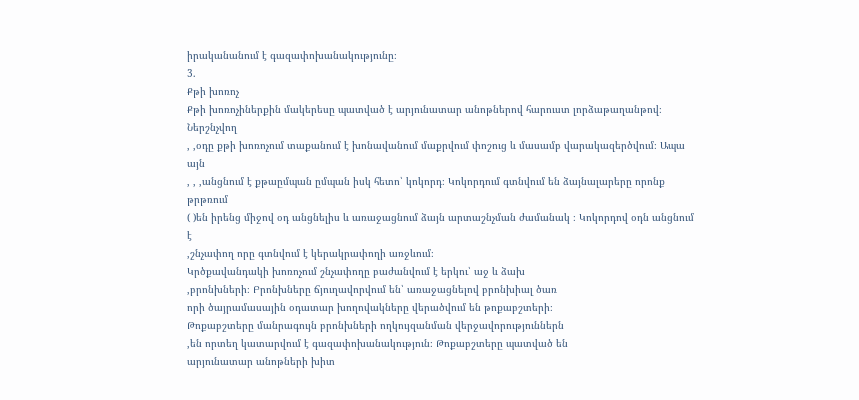իրականանում է գազափոխանակությունը։
3.
Քթի խոռոչ
Քթի խոռոչիներքին մակերեսը պատված է արյունատար անոթներով հարուստ լորձաթաղանթով։ Ներշնչվող
, ,օդը քթի խոռոչում տաքանում է խոնավանում մաքրվում փոշուց և մասամբ վարակազերծվում։ Ապա այն
, , ,անցնում է քթաըմպան ըմպան իսկ հետո՝ կոկորդ։ Կոկորդում գտնվում են ձայնալարերը որոնք թրթռում
( )են իրենց միջով օդ անցնելիս և առաջացնում ձայն արտաշնչման ժամանակ ։ Կոկորդով օդն անցնում է
,շնչափող որը գտնվում է կերակրափողի առջևում։
Կրծքավանդակի խոռոչում շնչափողը բաժանվում է երկու՝ աջ և ձախ
,բրոնխների։ Բրոնխները ճյուղավորվում են՝ առաջացնելով բրոնխիալ ծառ
որի ծայրամասային օդատար խողովակները վերածվում են թոքաբշտերի։
Թոքաբշտերը մանրագույն բրոնխների ողկույզանման վերջավորություններն
,են որտեղ կատարվում է գազափոխանակություն։ Թոքաբշտերը պատված են
արյունատար անոթների խիտ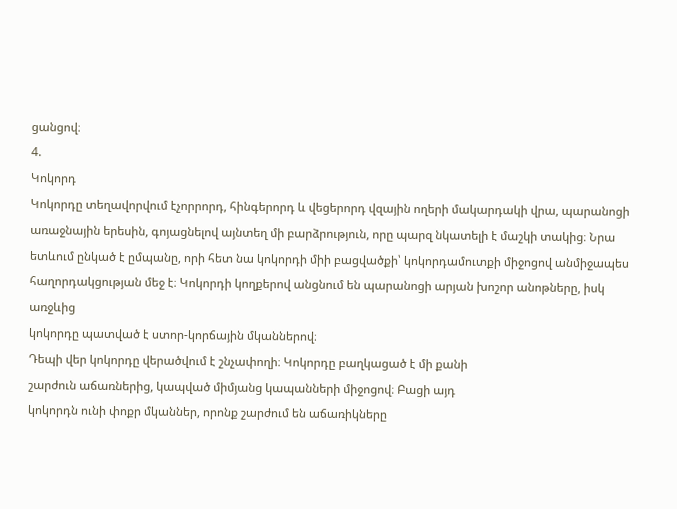ցանցով։
4.
Կոկորդ
Կոկորդը տեղավորվում էչորրորդ, հինգերորդ և վեցերորդ վզային ողերի մակարդակի վրա, պարանոցի
առաջնային երեսին, գոյացնելով այնտեղ մի բարձրություն, որը պարզ նկատելի է մաշկի տակից։ Նրա
ետևում ընկած է ըմպանը, որի հետ նա կոկորդի միի բացվածքի՝ կոկորդամուտքի միջոցով անմիջապես
հաղորդակցության մեջ է։ Կոկորդի կողքերով անցնում են պարանոցի արյան խոշոր անոթները, իսկ առջևից
կոկորդը պատված է ստոր-կորճային մկաններով։
Դեպի վեր կոկորդը վերածվում է շնչափողի։ Կոկորդը բաղկացած է մի քանի
շարժուն աճառներից, կապված միմյանց կապանների միջոցով։ Բացի այդ
կոկորդն ունի փոքր մկաններ, որոնք շարժում են աճառիկները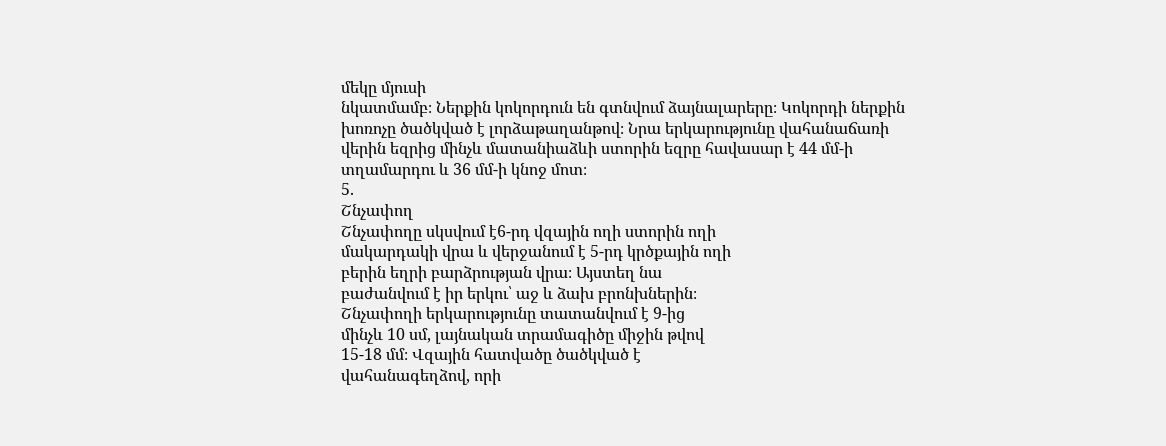մեկը մյուսի
նկատմամբ։ Ներքին կոկորդուն են գտնվում ձայնալարերը։ Կոկորդի ներքին
խոռոչը ծածկված է լորձաթաղանթով։ Նրա երկարությունը վահանաճառի
վերին եզրից մինչև մատանիաձևի ստորին եզրը հավասար է 44 մմ-ի
տղամարդու և 36 մմ-ի կնոջ մոտ։
5.
Շնչափող
Շնչափողը սկսվում է6-րդ վզային ողի ստորին ողի
մակարդակի վրա և վերջանում է 5-րդ կրծքային ողի
բերին եղրի բարձրության վրա։ Այստեղ նա
բաժանվում է իր երկու՝ աջ և ձախ բրոնխներին։
Շնչափողի երկարությունը տատանվում է 9-ից
մինչև 10 սմ, լայնական տրամագիծը միջին թվով
15-18 մմ։ Վզային հատվածը ծածկված է
վահանագեղձով, որի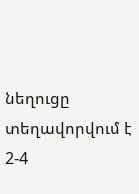նեղուցը տեղավորվում է 2-4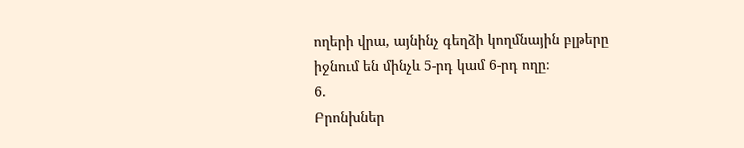ողերի վրա, այնինչ գեղձի կողմնային բլթերը
իջնում են մինչև 5-րդ կամ 6-րդ ողը։
6.
Բրոնխներ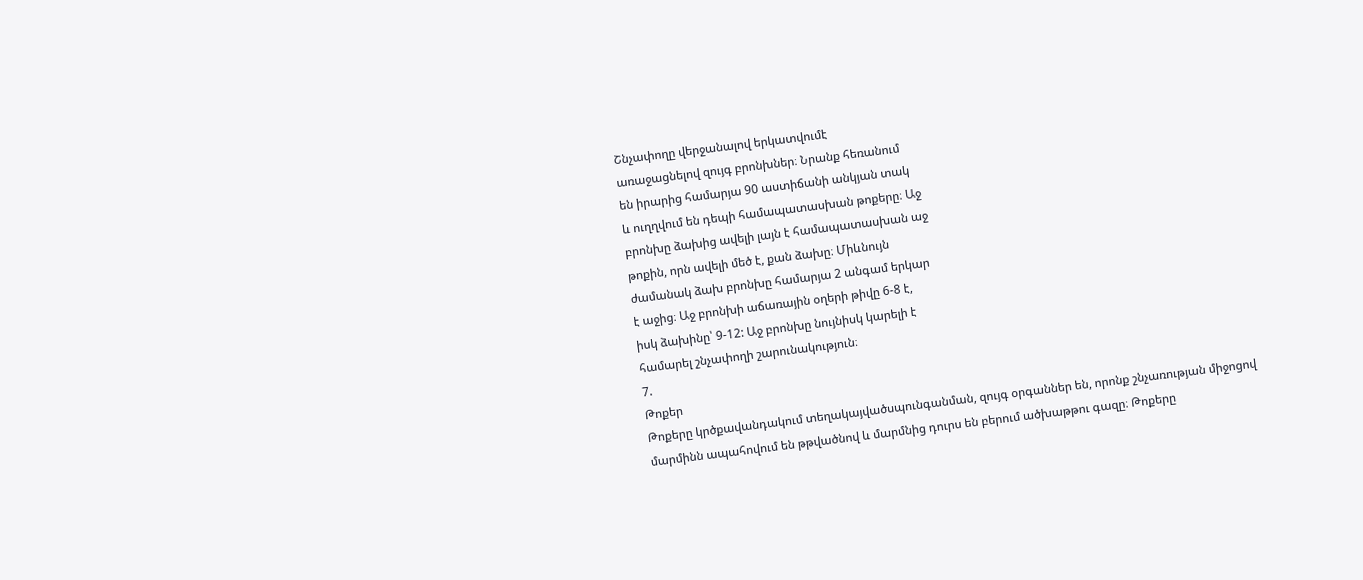Շնչափողը վերջանալով երկատվումէ
առաջացնելով զույգ բրոնխներ։ Նրանք հեռանում
են իրարից համարյա 90 աստիճանի անկյան տակ
և ուղղվում են դեպի համապատասխան թոքերը։ Աջ
բրոնխը ձախից ավելի լայն է համապատասխան աջ
թոքին, որն ավելի մեծ է, քան ձախը։ Միևնույն
ժամանակ ձախ բրոնխը համարյա 2 անգամ երկար
է աջից։ Աջ բրոնխի աճառային օղերի թիվը 6-8 է,
իսկ ձախինը՝ 9-12: Աջ բրոնխը նույնիսկ կարելի է
համարել շնչափողի շարունակություն։
7.
Թոքեր
Թոքերը կրծքավանդակում տեղակայվածսպունգանման, զույգ օրգաններ են, որոնք շնչառության միջոցով
մարմինն ապահովում են թթվածնով և մարմնից դուրս են բերում ածխաթթու գազը։ Թոքերը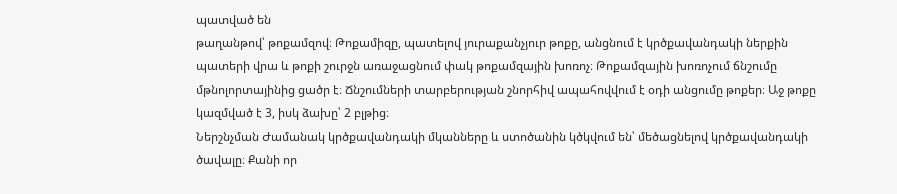պատված են
թաղանթով՝ թոքամզով։ Թոքամիզը, պատելով յուրաքանչյուր թոքը, անցնում է կրծքավանդակի ներքին
պատերի վրա և թոքի շուրջն առաջացնում փակ թոքամզային խոռոչ։ Թոքամզային խոռոչում ճնշումը
մթնոլորտայինից ցածր է։ Ճնշումների տարբերության շնորհիվ ապահովվում է օդի անցումը թոքեր։ Աջ թոքը
կազմված է 3, իսկ ձախը՝ 2 բլթից։
Ներշնչման Ժամանակ կրծքավանդակի մկանները և ստոծանին կծկվում են՝ մեծացնելով կրծքավանդակի
ծավալը։ Քանի որ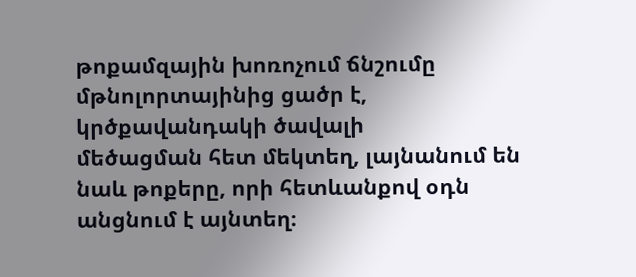թոքամզային խոռոչում ճնշումը մթնոլորտայինից ցածր է, կրծքավանդակի ծավալի
մեծացման հետ մեկտեղ, լայնանում են նաև թոքերը, որի հետևանքով օդն անցնում է այնտեղ։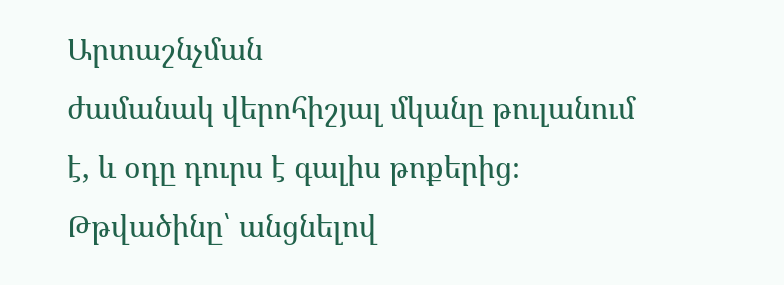Արտաշնչման
ժամանակ վերոհիշյալ մկանը թուլանում է, և օդը դուրս է գալիս թոքերից։ Թթվածինը՝ անցնելով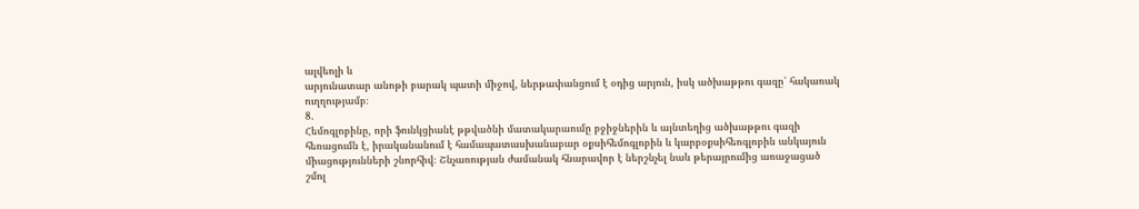ալվեոլի և
արյունատար անոթի բարակ պատի միջով, ներթափանցում է օդից արյուն, իսկ ածխաթթու գազը՝ հակառակ
ուղղությամբ։
8.
Հեմոգլոբինը, որի ֆունկցիանէ թթվածնի մատակարաումը բջիջներին և այնտեղից ածխաթթու գազի
հեռացումն է, իրականանում է համապատասխանաբար օքսիհեմոգլոբին և կարբօքսիհեոգլոբին անկայուն
միացությունների շնորհիվ։ Շնչառության ժամանակ հնարավոր է ներշնչել նաև թերայրումից առաջացած
շմոլ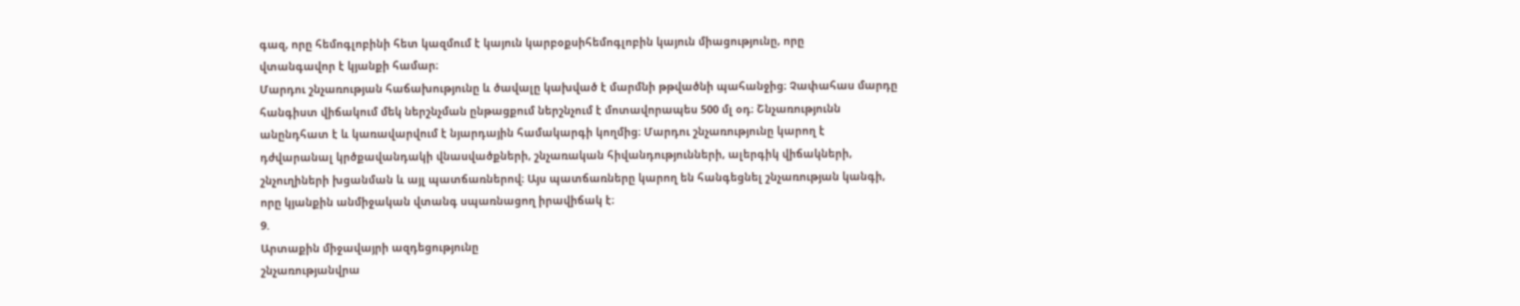գազ, որը հեմոգլոբինի հետ կազմում է կայուն կարբօքսիհեմոգլոբին կայուն միացությունը, որը
վտանգավոր է կյանքի համար։
Մարդու շնչառության հաճախությունը և ծավալը կախված է մարմնի թթվածնի պահանջից։ Չափահաս մարդը
հանգիստ վիճակում մեկ ներշնչման ընթացքում ներշնչում է մոտավորապես 500 մլ օդ։ Շնչառությունն
անընդհատ է և կառավարվում է նյարդային համակարգի կողմից։ Մարդու շնչառությունը կարող է
դժվարանալ կրծքավանդակի վնասվածքների, շնչառական հիվանդությունների, ալերգիկ վիճակների,
շնչուղիների խցանման և այլ պատճառներով։ Այս պատճառները կարող են հանգեցնել շնչառության կանգի,
որը կյանքին անմիջական վտանգ սպառնացող իրավիճակ է։
9.
Արտաքին միջավայրի ազդեցությունը
շնչառությանվրա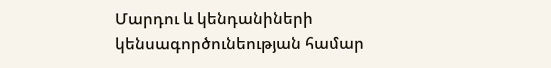Մարդու և կենդանիների կենսագործունեության համար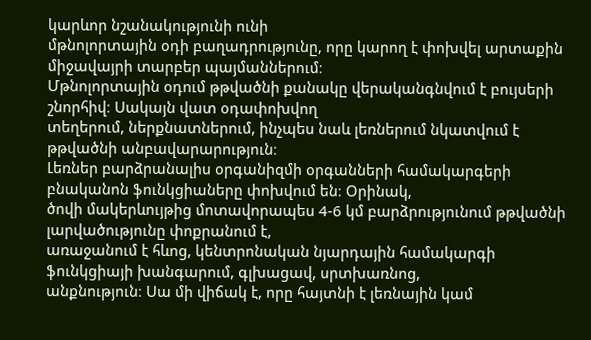կարևոր նշանակությունի ունի
մթնոլորտային օդի բաղադրությունը, որը կարող է փոխվել արտաքին միջավայրի տարբեր պայմաններում։
Մթնոլորտային օդում թթվածնի քանակը վերականգնվում է բույսերի շնորհիվ։ Սակայն վատ օդափոխվող
տեղերում, ներքնատներում, ինչպես նաև լեռներում նկատվում է թթվածնի անբավարարություն։
Լեռներ բարձրանալիս օրգանիզմի օրգանների համակարգերի բնականոն ֆունկցիաները փոխվում են։ Օրինակ,
ծովի մակերևույթից մոտավորապես 4-6 կմ բարձրությունում թթվածնի լարվածությունը փոքրանում է,
առաջանում է հևոց, կենտրոնական նյարդային համակարգի ֆունկցիայի խանգարում, գլխացավ, սրտխառնոց,
անքնություն։ Սա մի վիճակ է, որը հայտնի է լեռնային կամ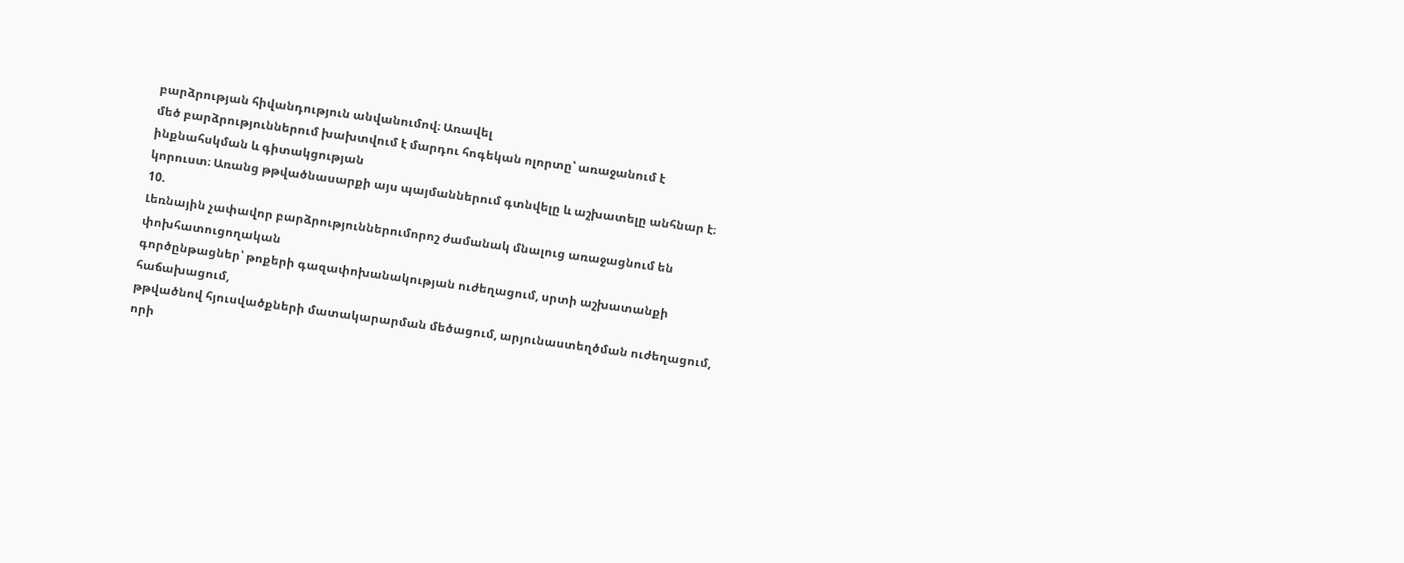բարձրության հիվանդություն անվանումով։ Առավել
մեծ բարձրություններում խախտվում է մարդու հոգեկան ոլորտը՝ առաջանում է ինքնահսկման և գիտակցության
կորուստ։ Առանց թթվածնասարքի այս պայմաններում գտնվելը և աշխատելը անհնար է։
10.
Լեռնային չափավոր բարձրություններումորոշ ժամանակ մնալուց առաջացնում են փոխհատուցողական
գործընթացներ՝ թոքերի գազափոխանակության ուժեղացում, սրտի աշխատանքի հաճախացում,
թթվածնով հյուսվածքների մատակարարման մեծացում, արյունաստեղծման ուժեղացում, որի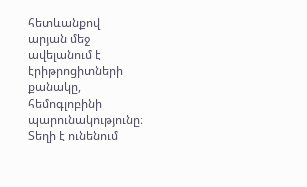հետևանքով
արյան մեջ ավելանում է էրիթրոցիտների քանակը, հեմոգլոբինի պարունակությունը։ Տեղի է ունենում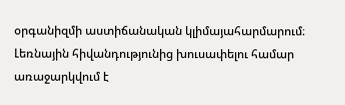օրգանիզմի աստիճանական կլիմայահարմարում։ Լեռնային հիվանդությունից խուսափելու համար
առաջարկվում է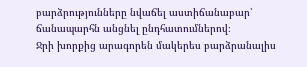բարձրությունները նվաճել աստիճանաբար՝ ճանապարհն անցնել ընդհատումներով։
Ջրի խորքից արագորեն մակերես բարձրանալիս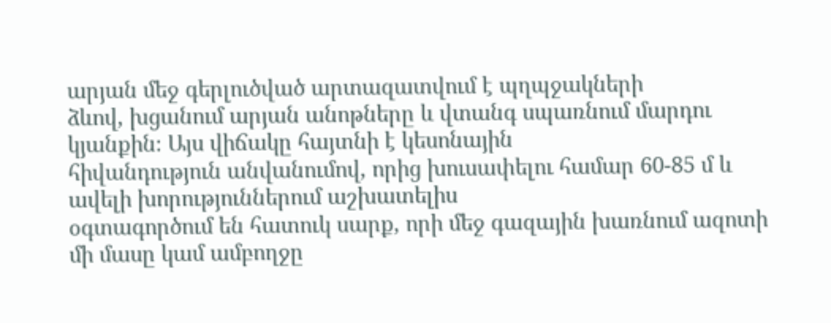արյան մեջ գերլուծված արտազատվում է պղպջակների
ձևով, խցանում արյան անոթները և վտանգ սպառնում մարդու կյանքին։ Այս վիճակը հայտնի է կեսոնային
հիվանդություն անվանումով, որից խուսափելու համար 60-85 մ և ավելի խորություններում աշխատելիս
օգտագործում են հատուկ սարք, որի մեջ գազային խառնում ազոտի մի մասը կամ ամբողջը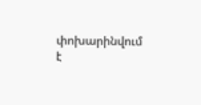փոխարինվում
է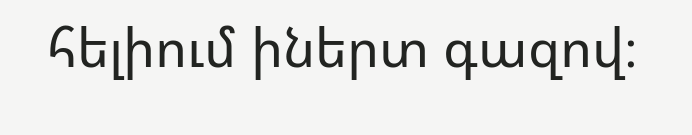հելիում իներտ գազով։